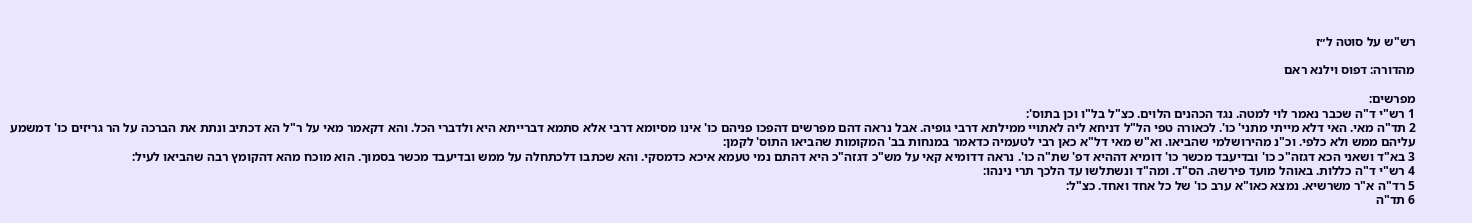רש"ש על סוטה ל״ז

מהדורה: דפוס וילנא ראם

מפרשים:
1 רש"י ד"ה שכבר נאמר לוי למטה. נגד הכהנים הלוים. כצ"ל בל"ו וכן בתוס':
2 תד"ה מאי. האי דלא מייתי מתני' כו'. לכאורה טפי הל"ל דניחא ליה לאתויי ממילתא דרבי גופיה. אבל נראה דהם מפרשים דהפכו פניהם כו' אינו מסיומא דרבי אלא סתמא דברייתא היא ולדברי הכל. והא דקאמר מאי על ר"ל הא דכתיב ונתת את הברכה על הר גריזים כו' דמשמע עליהם ממש ולא כלפי. וכ"נ מהירושלמי שהביאו. וא"ש מאי דל"א כאן רבי לטעמיה כדאמר במנחות בב' המקומות שהביאו התוס' לקמן:
3 בא"ד ושאני הכא דגזה"כ כו' ובדיעבד מכשר כו' דומיא דההיא דפ' שת"ה כו'. נראה דדומיא קאי על מש"כ דגזה"כ היא דהתם נמי טעמא איכא כדמסקי. והא שכתבו דלכתחלה על ממש ובדיעבד מכשר בסמוך. הוא מוכח מהא דהקומץ רבה שהביאו לעיל:
4 רש"י ד"ה כללות. באוהל מועד פירשה. הס"ד. ומה"ד ונשתלשו עד הלכך תרי נינהו:
5 רד"ה א"ר משרשיא. נמצא כאו"א ערב כו' של כל אחד ואחד. כצ"ל:
6 תד"ה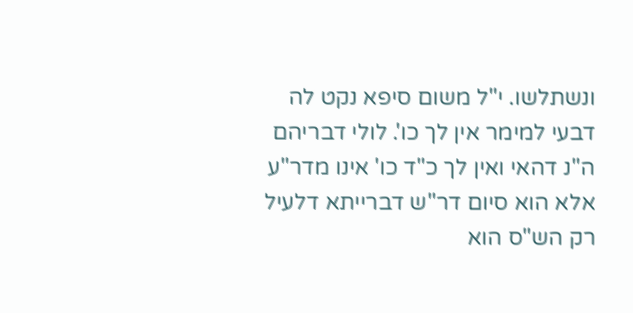ונשתלשו. י"ל משום סיפא נקט לה דבעי למימר אין לך כו'. לולי דבריהם ה"נ דהאי ואין לך כ"ד כו' אינו מדר"ע אלא הוא סיום דר"ש דברייתא דלעיל רק הש"ס הוא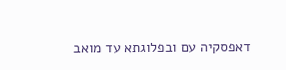דאפסקיה עם ובפלוגתא עד מואב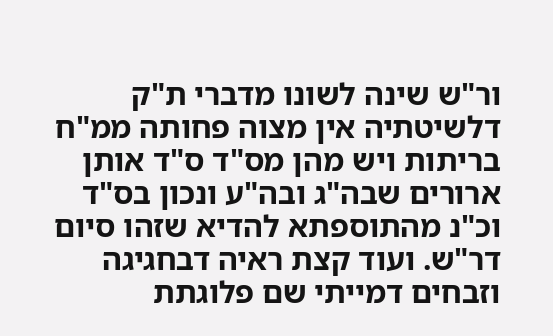ור"ש שינה לשונו מדברי ת"ק דלשיטתיה אין מצוה פחותה ממ"ח בריתות ויש מהן מס"ד ס"ד אותן ארורים שבה"ג ובה"ע ונכון בס"ד וכ"נ מהתוספתא להדיא שזהו סיום דר"ש. ועוד קצת ראיה דבחגיגה וזבחים דמייתי שם פלוגתת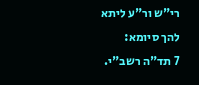רי"ש ור"ע ליתא להך סיומא:
7 תד"ה רשב"י.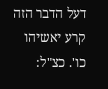דעל הדבר הזה קרע יאשיהו כו'. כצ"ל: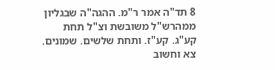8 תד"ה אמר ר"מ. ההגה"ה שבגליון ממהרש"ל משובשת וצ"ל תחת קע"ג. קע"ז. ותחת שלשים. שמונים. צא וחשוב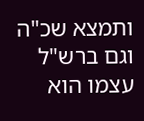ותמצא שכ"ה וגם ברש"ל עצמו הוא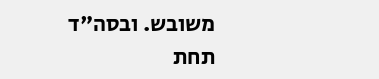משובש. ובסה"ד תחת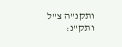ותקנ"ה צ"ל ותק"נ: